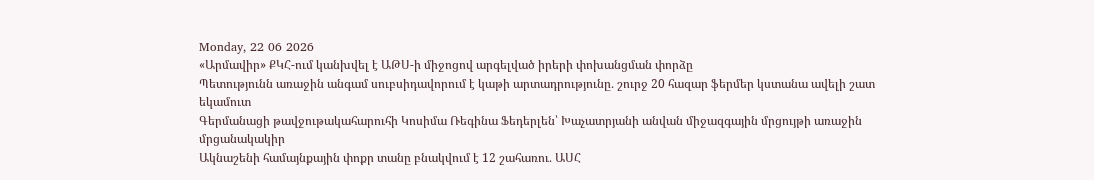Monday, 22 06 2026
«Արմավիր» ՔԿՀ-ում կանխվել է ԱԹՍ-ի միջոցով արգելված իրերի փոխանցման փորձը
Պետությունն առաջին անգամ սուբսիդավորում է կաթի արտադրությունը․ շուրջ 20 հազար ֆերմեր կստանա ավելի շատ եկամուտ
Գերմանացի թավջութակահարուհի Կոսիմա Ռեգինա Ֆեդերլեն՝ Խաչատրյանի անվան միջազգային մրցույթի առաջին մրցանակակիր
Ակնաշենի համայնքային փոքր տանը բնակվում է 12 շահառու․ ԱՍՀ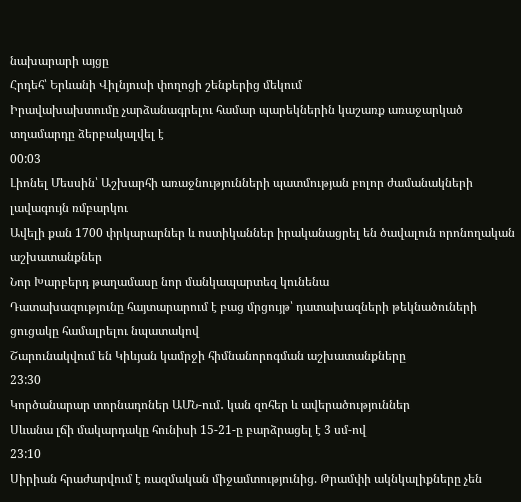նախարարի այցը
Հրդեհ՝ Երևանի Վիլնյուսի փողոցի շենքերից մեկում
Իրավախախտումը չարձանագրելու համար պարեկներին կաշառք առաջարկած տղամարդը ձերբակալվել է
00:03
Լիոնել Մեսսին՝ Աշխարհի առաջնությունների պատմության բոլոր ժամանակների լավագույն ռմբարկու
Ավելի քան 1700 փրկարարներ և ոստիկաններ իրականացրել են ծավալուն որոնողական աշխատանքներ
Նոր Խարբերդ թաղամասը նոր մանկապարտեզ կունենա
Դատախազությունը հայտարարում է բաց մրցույթ՝ դատախազների թեկնածուների ցուցակը համալրելու նպատակով
Շարունակվում են Կիևյան կամրջի հիմնանորոգման աշխատանքները
23:30
Կործանարար տորնադոներ ԱՄՆ-ում․ կան զոհեր և ավերածություններ
Սևանա լճի մակարդակը հունիսի 15-21-ը բարձրացել է 3 սմ-ով
23:10
Սիրիան հրաժարվում է ռազմական միջամտությունից. Թրամփի ակնկալիքները չեն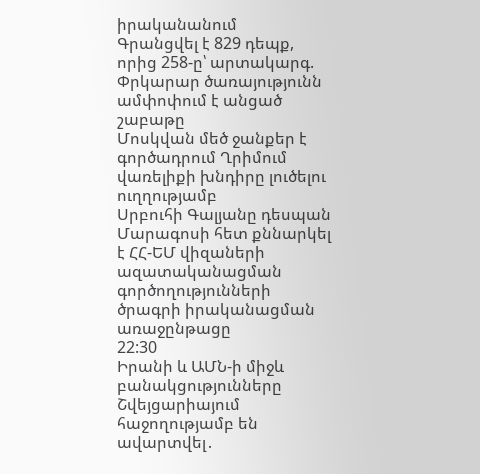իրականանում
Գրանցվել է 829 դեպք, որից 258-ը՝ արտակարգ. Փրկարար ծառայությունն ամփոփում է անցած շաբաթը
Մոսկվան մեծ ջանքեր է գործադրում Ղրիմում վառելիքի խնդիրը լուծելու ուղղությամբ
Սրբուհի Գալյանը դեսպան Մարագոսի հետ քննարկել է ՀՀ-ԵՄ վիզաների ազատականացման գործողությունների ծրագրի իրականացման առաջընթացը
22:30
Իրանի և ԱՄՆ-ի միջև բանակցությունները Շվեյցարիայում հաջողությամբ են ավարտվել․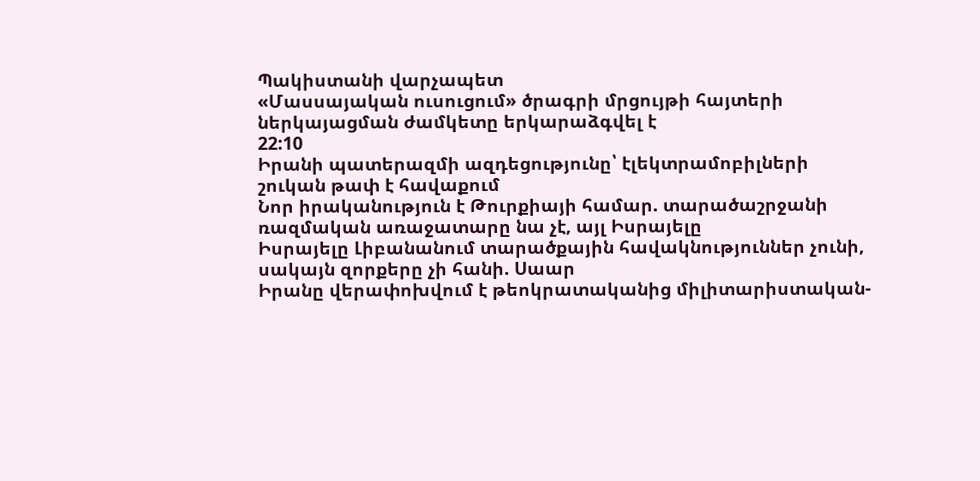Պակիստանի վարչապետ
«Մասսայական ուսուցում» ծրագրի մրցույթի հայտերի ներկայացման ժամկետը երկարաձգվել է
22:10
Իրանի պատերազմի ազդեցությունը՝ էլեկտրամոբիլների շուկան թափ է հավաքում
Նոր իրականություն է Թուրքիայի համար. տարածաշրջանի ռազմական առաջատարը նա չէ, այլ Իսրայելը
Իսրայելը Լիբանանում տարածքային հավակնություններ չունի, սակայն զորքերը չի հանի. Սաար
Իրանը վերափոխվում է թեոկրատականից միլիտարիստական-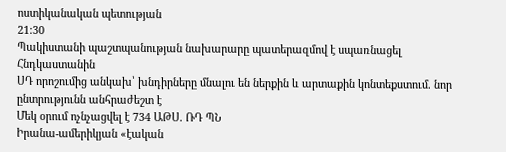ոստիկանական պետության
21:30
Պակիստանի պաշտպանության նախարարը պատերազմով է սպառնացել Հնդկաստանին
ՍԴ որոշումից անկախ՝ խնդիրները մնալու են ներքին և արտաքին կոնտեքստում. նոր ընտրությունն անհրաժեշտ է
Մեկ օրում ոչնչացվել է 734 ԱԹՍ. ՌԴ ՊՆ
Իրանա-ամերիկյան «էական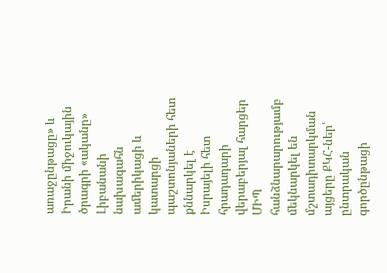առաջընթացը» և Իրանի միջուկային ծրագրի «ականը»
Լիբանանի նախագահն ամերիկացի և կատարցի պաշտոնյաների հետ քննարկել է Իսրայելի հետ հրադադարի վերաբերյալ հարցեր
ՄԻՊ հանձնարարությամբ մեկնարկել են մշտադիտարկման այցերը ՔԿՀ-ներ՝ ընտրական գործընթացի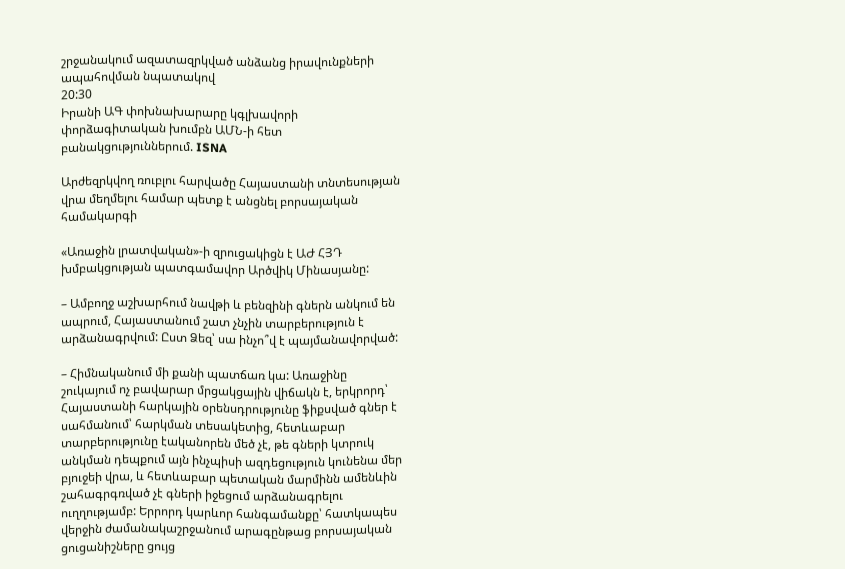շրջանակում ազատազրկված անձանց իրավունքների ապահովման նպատակով
20:30
Իրանի ԱԳ փոխնախարարը կգլխավորի փորձագիտական խումբն ԱՄՆ-ի հետ բանակցություններում. ISNA

Արժեզրկվող ռուբլու հարվածը Հայաստանի տնտեսության վրա մեղմելու համար պետք է անցնել բորսայական համակարգի

«Առաջին լրատվական»-ի զրուցակիցն է ԱԺ ՀՅԴ խմբակցության պատգամավոր Արծվիկ Մինասյանը:

– Ամբողջ աշխարհում նավթի և բենզինի գներն անկում են ապրում, Հայաստանում շատ չնչին տարբերություն է արձանագրվում: Ըստ Ձեզ՝ սա ինչո՞վ է պայմանավորված:

– Հիմնականում մի քանի պատճառ կա: Առաջինը շուկայում ոչ բավարար մրցակցային վիճակն է, երկրորդ՝ Հայաստանի հարկային օրենսդրությունը ֆիքսված գներ է սահմանում՝ հարկման տեսակետից, հետևաբար տարբերությունը էականորեն մեծ չէ, թե գների կտրուկ անկման դեպքում այն ինչպիսի ազդեցություն կունենա մեր բյուջեի վրա, և հետևաբար պետական մարմինն ամենևին շահագրգռված չէ գների իջեցում արձանագրելու ուղղությամբ: Երրորդ կարևոր հանգամանքը՝ հատկապես վերջին ժամանակաշրջանում արագընթաց բորսայական ցուցանիշները ցույց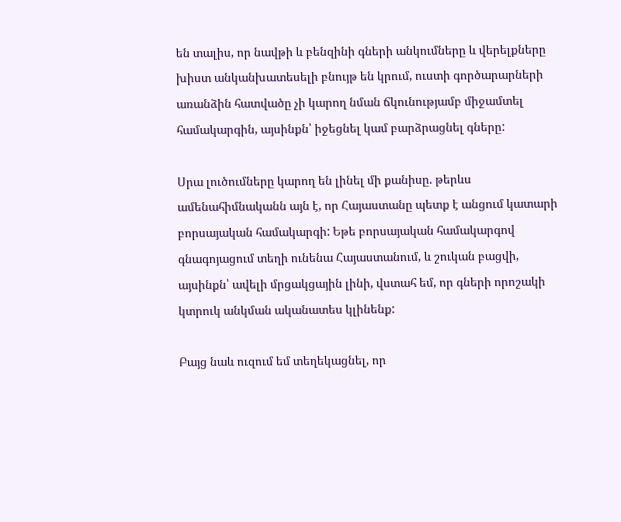են տալիս, որ նավթի և բենզինի գների անկումները և վերելքները խիստ անկանխատեսելի բնույթ են կրում, ուստի գործարարների առանձին հատվածը չի կարող նման ճկունությամբ միջամտել համակարգին, այսինքն՝ իջեցնել կամ բարձրացնել գները:

Սրա լուծումները կարող են լինել մի քանիսը. թերևս ամենահիմնականն այն է, որ Հայաստանը պետք է անցում կատարի բորսայական համակարգի: Եթե բորսայական համակարգով գնագոյացում տեղի ունենա Հայաստանում, և շուկան բացվի, այսինքն՝ ավելի մրցակցային լինի, վստահ եմ, որ գների որոշակի կտրուկ անկման ականատես կլինենք:

Բայց նաև ուզում եմ տեղեկացնել, որ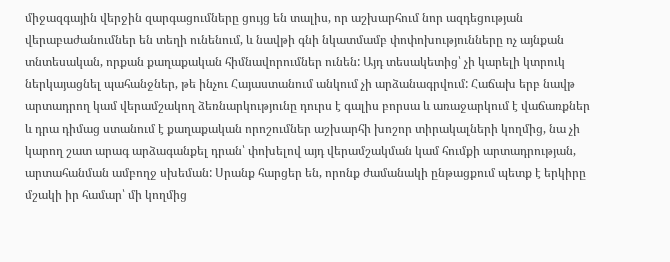միջազգային վերջին զարգացումները ցույց են տալիս, որ աշխարհում նոր ազդեցության վերաբաժանումներ են տեղի ունենում, և նավթի գնի նկատմամբ փոփոխությունները ոչ այնքան տնտեսական, որքան քաղաքական հիմնավորումներ ունեն: Այդ տեսակետից՝ չի կարելի կտրուկ ներկայացնել պահանջներ, թե ինչու Հայաստանում անկում չի արձանագրվում: Հաճախ երբ նավթ արտադրող կամ վերամշակող ձեռնարկությունը դուրս է գալիս բորսա և առաջարկում է վաճառքներ և դրա դիմաց ստանում է քաղաքական որոշումներ աշխարհի խոշոր տիրակալների կողմից, նա չի կարող շատ արագ արձագանքել դրան՝ փոխելով այդ վերամշակման կամ հումքի արտադրության,  արտահանման ամբողջ սխեման: Սրանք հարցեր են, որոնք ժամանակի ընթացքում պետք է երկիրը մշակի իր համար՝ մի կողմից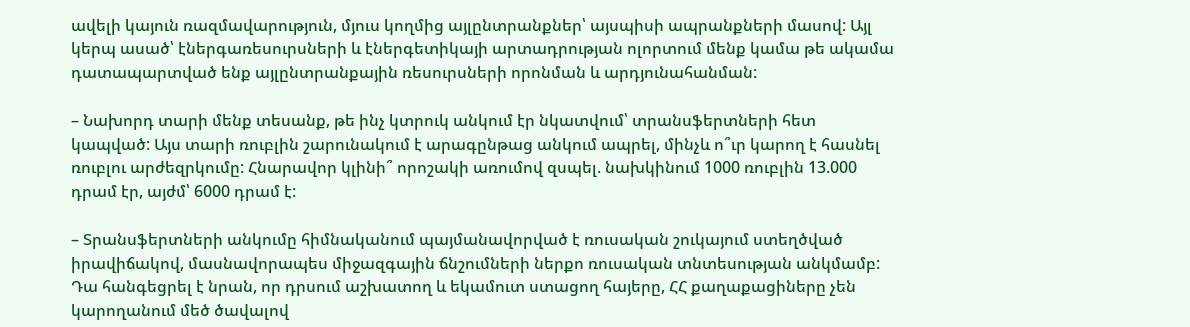ավելի կայուն ռազմավարություն, մյուս կողմից այլընտրանքներ՝ այսպիսի ապրանքների մասով: Այլ կերպ ասած՝ էներգառեսուրսների և էներգետիկայի արտադրության ոլորտում մենք կամա թե ակամա դատապարտված ենք այլընտրանքային ռեսուրսների որոնման և արդյունահանման:

– Նախորդ տարի մենք տեսանք, թե ինչ կտրուկ անկում էր նկատվում՝ տրանսֆերտների հետ կապված: Այս տարի ռուբլին շարունակում է արագընթաց անկում ապրել, մինչև ո՞ւր կարող է հասնել ռուբլու արժեզրկումը: Հնարավոր կլինի՞ որոշակի առումով զսպել. նախկինում 1000 ռուբլին 13.000 դրամ էր, այժմ՝ 6000 դրամ է:

– Տրանսֆերտների անկումը հիմնականում պայմանավորված է ռուսական շուկայում ստեղծված իրավիճակով, մասնավորապես միջազգային ճնշումների ներքո ռուսական տնտեսության անկմամբ: Դա հանգեցրել է նրան, որ դրսում աշխատող և եկամուտ ստացող հայերը, ՀՀ քաղաքացիները չեն կարողանում մեծ ծավալով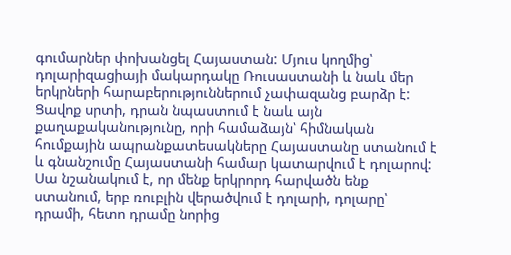գումարներ փոխանցել Հայաստան: Մյուս կողմից՝ դոլարիզացիայի մակարդակը Ռուսաստանի և նաև մեր երկրների հարաբերություններում չափազանց բարձր է: Ցավոք սրտի, դրան նպաստում է նաև այն քաղաքականությունը, որի համաձայն՝ հիմնական հումքային ապրանքատեսակները Հայաստանը ստանում է և գնանշումը Հայաստանի համար կատարվում է դոլարով: Սա նշանակում է, որ մենք երկրորդ հարվածն ենք ստանում, երբ ռուբլին վերածվում է դոլարի, դոլարը՝ դրամի, հետո դրամը նորից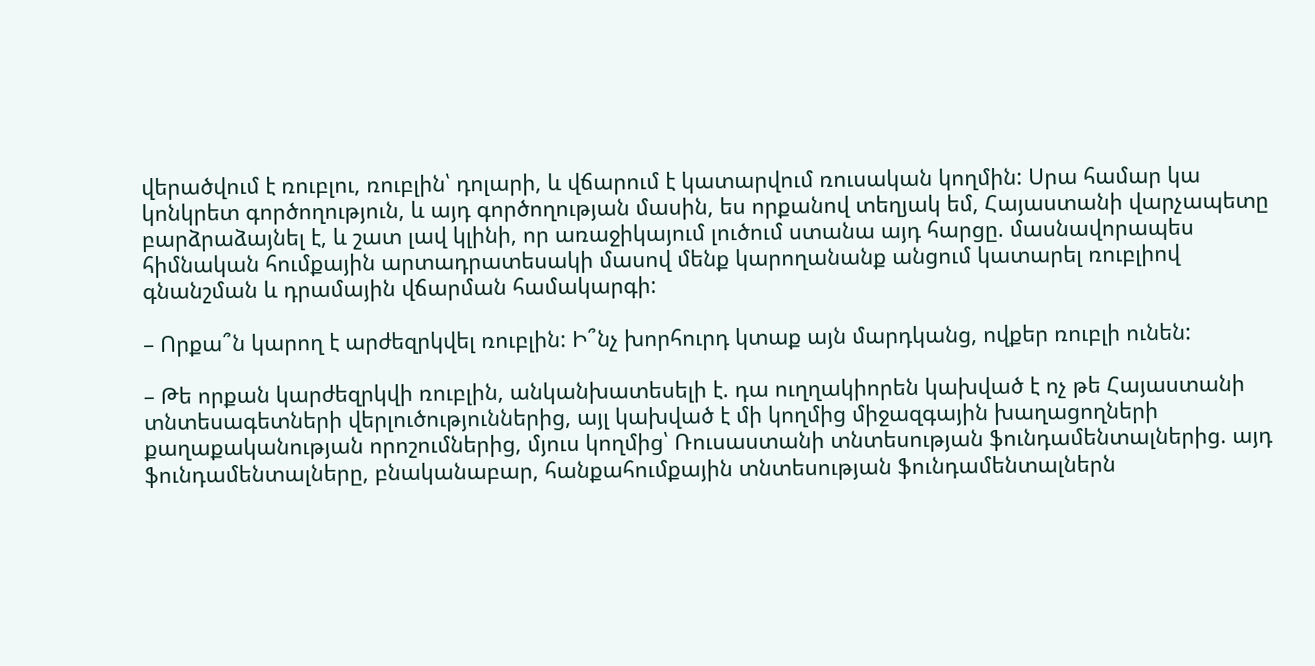վերածվում է ռուբլու, ռուբլին՝ դոլարի, և վճարում է կատարվում ռուսական կողմին: Սրա համար կա կոնկրետ գործողություն, և այդ գործողության մասին, ես որքանով տեղյակ եմ, Հայաստանի վարչապետը բարձրաձայնել է, և շատ լավ կլինի, որ առաջիկայում լուծում ստանա այդ հարցը. մասնավորապես հիմնական հումքային արտադրատեսակի մասով մենք կարողանանք անցում կատարել ռուբլիով գնանշման և դրամային վճարման համակարգի:

– Որքա՞ն կարող է արժեզրկվել ռուբլին: Ի՞նչ խորհուրդ կտաք այն մարդկանց, ովքեր ռուբլի ունեն:

– Թե որքան կարժեզրկվի ռուբլին, անկանխատեսելի է. դա ուղղակիորեն կախված է ոչ թե Հայաստանի տնտեսագետների վերլուծություններից, այլ կախված է մի կողմից միջազգային խաղացողների քաղաքականության որոշումներից, մյուս կողմից՝ Ռուսաստանի տնտեսության ֆունդամենտալներից. այդ ֆունդամենտալները, բնականաբար, հանքահումքային տնտեսության ֆունդամենտալներն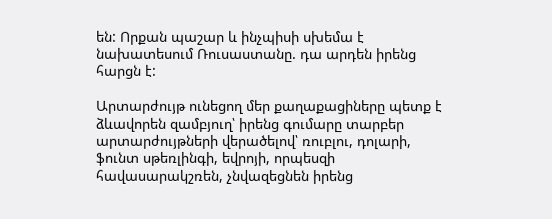են: Որքան պաշար և ինչպիսի սխեմա է նախատեսում Ռուսաստանը. դա արդեն իրենց հարցն է:

Արտարժույթ ունեցող մեր քաղաքացիները պետք է ձևավորեն զամբյուղ՝ իրենց գումարը տարբեր արտարժույթների վերածելով՝ ռուբլու, դոլարի, ֆունտ սթեռլինգի, եվրոյի, որպեսզի հավասարակշռեն, չնվազեցնեն իրենց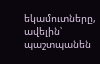եկամուտները, ավելին՝ պաշտպանեն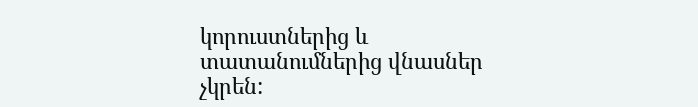կորուստներից և տատանումներից վնասներ չկրեն: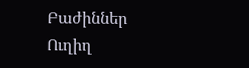Բաժիններ
Ուղիղ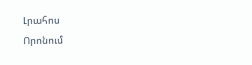Լրահոս
Որոնում